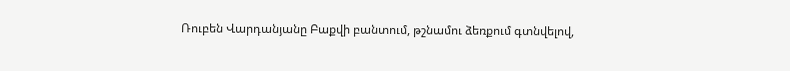Ռուբեն Վարդանյանը Բաքվի բանտում, թշնամու ձեռքում գտնվելով,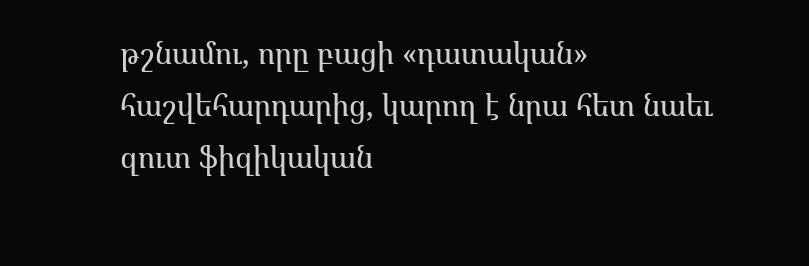թշնամու, որը բացի «դատական» հաշվեհարդարից, կարող է նրա հետ նաեւ զուտ ֆիզիկական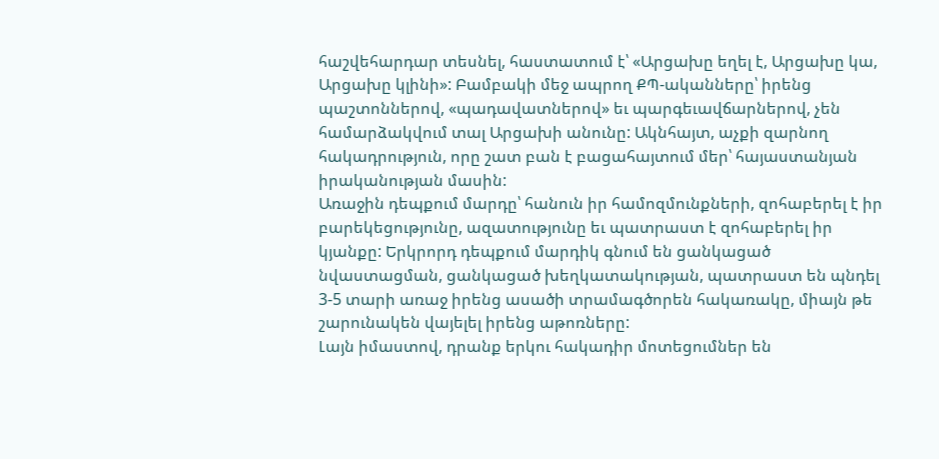հաշվեհարդար տեսնել, հաստատում է՝ «Արցախը եղել է, Արցախը կա, Արցախը կլինի»: Բամբակի մեջ ապրող ՔՊ-ականները՝ իրենց պաշտոններով, «պադավատներով» եւ պարգեւավճարներով, չեն համարձակվում տալ Արցախի անունը: Ակնհայտ, աչքի զարնող հակադրություն, որը շատ բան է բացահայտում մեր՝ հայաստանյան իրականության մասին:
Առաջին դեպքում մարդը՝ հանուն իր համոզմունքների, զոհաբերել է իր բարեկեցությունը, ազատությունը եւ պատրաստ է զոհաբերել իր կյանքը: Երկրորդ դեպքում մարդիկ գնում են ցանկացած նվաստացման, ցանկացած խեղկատակության, պատրաստ են պնդել 3-5 տարի առաջ իրենց ասածի տրամագծորեն հակառակը, միայն թե շարունակեն վայելել իրենց աթոռները:
Լայն իմաստով, դրանք երկու հակադիր մոտեցումներ են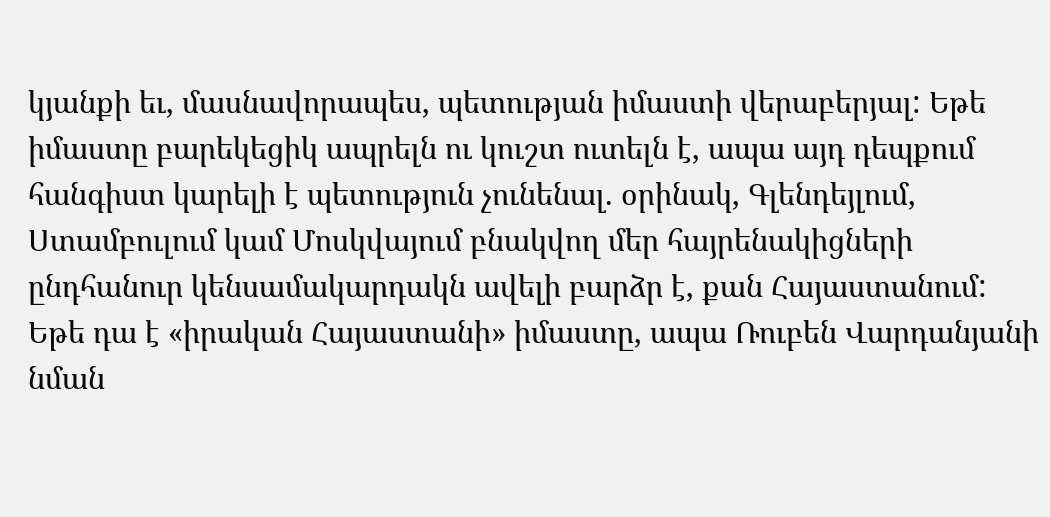կյանքի եւ, մասնավորապես, պետության իմաստի վերաբերյալ: Եթե իմաստը բարեկեցիկ ապրելն ու կուշտ ուտելն է, ապա այդ դեպքում հանգիստ կարելի է պետություն չունենալ. օրինակ, Գլենդեյլում, Ստամբուլում կամ Մոսկվայում բնակվող մեր հայրենակիցների ընդհանուր կենսամակարդակն ավելի բարձր է, քան Հայաստանում:
Եթե դա է «իրական Հայաստանի» իմաստը, ապա Ռուբեն Վարդանյանի նման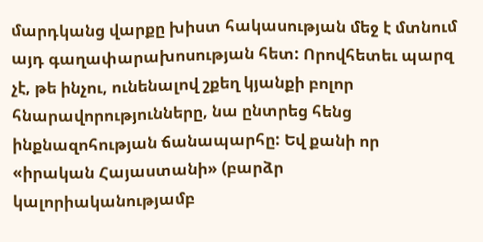մարդկանց վարքը խիստ հակասության մեջ է մտնում այդ գաղափարախոսության հետ: Որովհետեւ պարզ չէ, թե ինչու, ունենալով շքեղ կյանքի բոլոր հնարավորությունները, նա ընտրեց հենց ինքնազոհության ճանապարհը: Եվ քանի որ «իրական Հայաստանի» (բարձր կալորիականությամբ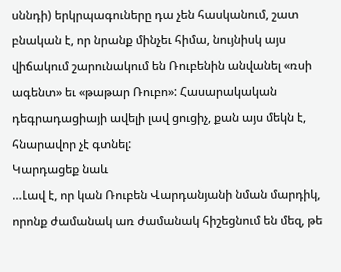սննդի) երկրպագուները դա չեն հասկանում, շատ բնական է, որ նրանք մինչեւ հիմա, նույնիսկ այս վիճակում շարունակում են Ռուբենին անվանել «ռսի ագենտ» եւ «թաթար Ռուբո»: Հասարակական դեգրադացիայի ավելի լավ ցուցիչ, քան այս մեկն է, հնարավոր չէ գտնել:
Կարդացեք նաև
…Լավ է, որ կան Ռուբեն Վարդանյանի նման մարդիկ, որոնք ժամանակ առ ժամանակ հիշեցնում են մեզ, թե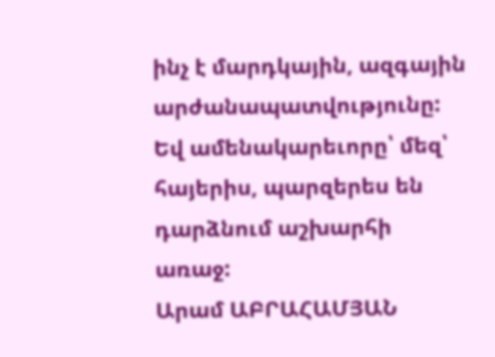ինչ է մարդկային, ազգային արժանապատվությունը: Եվ ամենակարեւորը՝ մեզ՝ հայերիս, պարզերես են դարձնում աշխարհի առաջ:
Արամ ԱԲՐԱՀԱՄՅԱՆ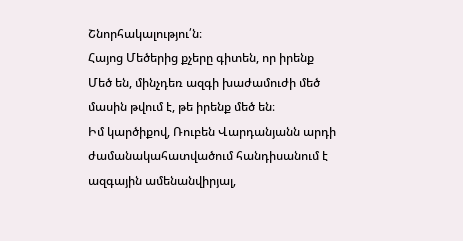Շնորհակալությու՛ն։
Հայոց Մեծերից քչերը գիտեն, որ իրենք Մեծ են, մինչդեռ ազգի խաժամուժի մեծ մասին թվում է, թե իրենք մեծ են։
Իմ կարծիքով, Ռուբեն Վարդանյանն արդի ժամանակահատվածում հանդիսանում է ազգային ամենանվիրյալ,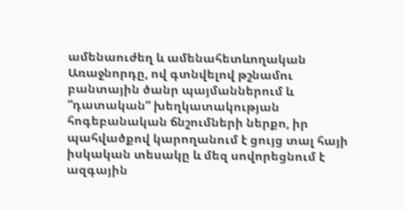ամենաուժեղ և ամենահետևողական Առաջնորդը, ով գտնվելով թշնամու բանտային ծանր պայմաններում և “դատական” խեղկատակության հոգեբանական ճնշումների ներքո, իր պահվածքով կարողանում է ցույց տալ հայի իսկական տեսակը և մեզ սովորեցնում է ազգային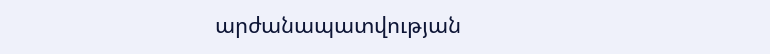արժանապատվության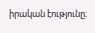իրական էությունը։